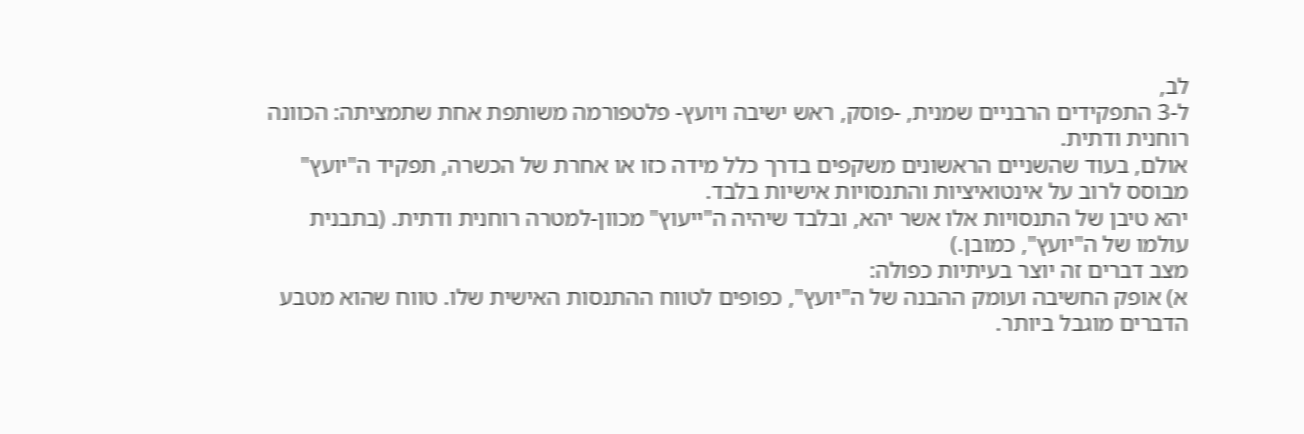לב,
ל-3 התפקידים הרבניים שמנית, -פוסק, ראש ישיבה ויועץ- פלטפורמה משותפת אחת שתמציתה: הכוונה רוחנית ודתית.
אולם, בעוד שהשניים הראשונים משקפים בדרך כלל מידה כזו או אחרת של הכשרה, תפקיד ה"יועץ" מבוסס לרוב על אינטואיציות והתנסויות אישיות בלבד.
יהא טיבן של התנסויות אלו אשר יהא, ובלבד שיהיה ה"ייעוץ" מכוון-למטרה רוחנית ודתית. (בתבנית עולמו של ה"יועץ", כמובן.)
מצב דברים זה יוצר בעיתיות כפולה:
א) אופק החשיבה ועומק ההבנה של ה"יועץ", כפופים לטווח ההתנסות האישית שלו. טווח שהוא מטבע הדברים מוגבל ביותר.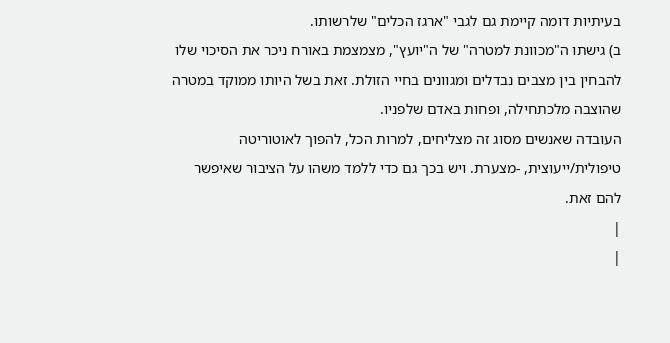בעיתיות דומה קיימת גם לגבי "ארגז הכלים" שלרשותו.
ב) גישתו ה"מכוונת למטרה" של ה"יועץ", מצמצמת באורח ניכר את הסיכוי שלו להבחין בין מצבים נבדלים ומגוונים בחיי הזולת. זאת בשל היותו ממוקד במטרה שהוצבה מלכתחילה, ופחות באדם שלפניו.
העובדה שאנשים מסוג זה מצליחים, למרות הכל, להפוך לאוטוריטה טיפולית/ייעוצית, -מצערת. ויש בכך גם כדי ללמד משהו על הציבור שאיפשר להם זאת.
|
|